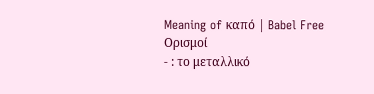Meaning of καπό | Babel Free
Ορισμοί
- : το μεταλλικό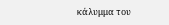κάλυμμα του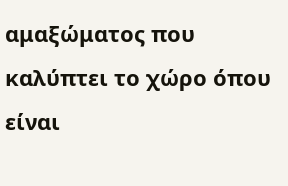αμαξώματος που καλύπτει το χώρο όπου είναι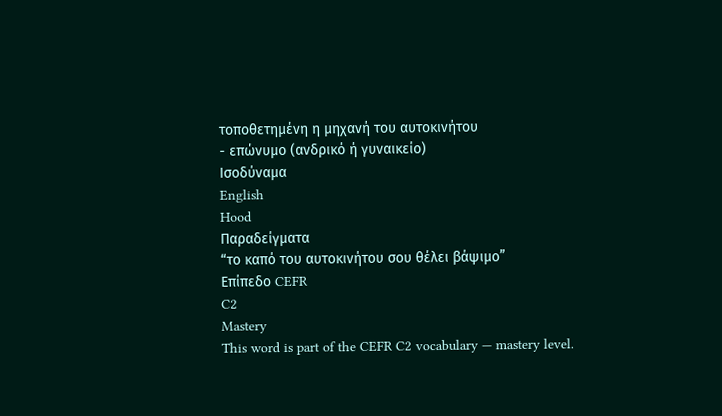τοποθετημένη η μηχανή του αυτοκινήτου
- επώνυμο (ανδρικό ή γυναικείο)
Ισοδύναμα
English
Hood
Παραδείγματα
“το καπό του αυτοκινήτου σου θέλει βάψιμο”
Επίπεδο CEFR
C2
Mastery
This word is part of the CEFR C2 vocabulary — mastery level.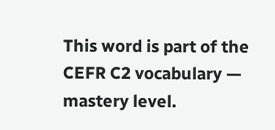This word is part of the CEFR C2 vocabulary — mastery level.